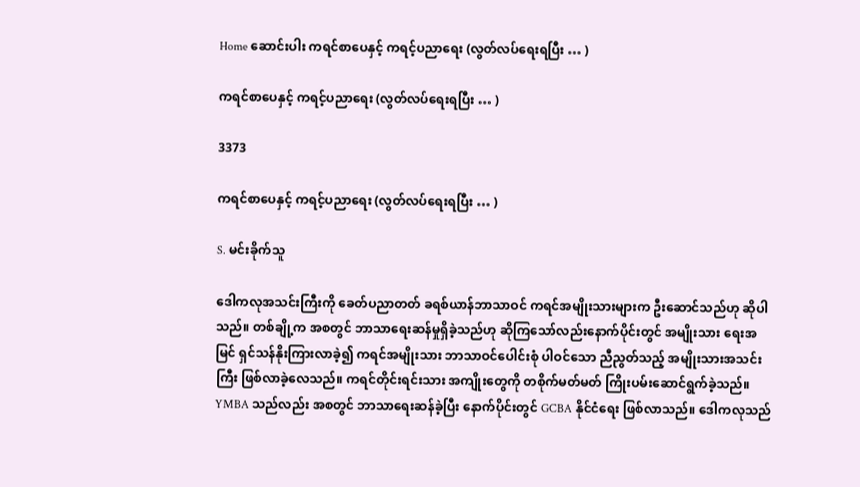Home ဆောင်းပါး ကရင်စာ‌ပေနှင့် ကရင့်ပညာ‌ရေး (လွတ်လပ်‌ရေးရပြီး … )

ကရင်စာ‌ပေနှင့် ကရင့်ပညာ‌ရေး (လွတ်လပ်‌ရေးရပြီး … )

3373

ကရင်စာ‌ပေနှင့် ကရင့်ပညာ‌ရေး (လွတ်လပ်‌ရေးရပြီး … )

S. မင်းခိုက်သူ

ဒေါကလုအသင်းကြီးကို ‌ခေတ်ပညာတတ် ခရစ်ယာန်ဘာသာဝင် ကရင်အမျိုးသားများက ဦး‌ဆောင်သည်ဟု ဆိုပါသည်။ တစ်ချို့က အစတွင် ဘာသာ‌ရေးဆန်မှုရှိခဲ့သည်ဟု ဆိုကြ‌သော်လည်း‌နောက်ပိုင်းတွင် အမျိုးသား ‌ရေးအမြင် ရှင်သန်နိုးကြားလာခဲ့၍ ကရင်အမျိုးသား ဘာသာဝင်‌ပေါင်းစုံ ပါဝင်‌သော ညီညွတ်သည့် အမျိုးသားအသင်းကြီး ဖြစ်လာခဲ့‌လေသည်။ ကရင်တိုင်းရင်းသား အကျိုး‌တွေကို တစိုက်မတ်မတ် ကြိုးပမ်း‌ဆောင်ရွက်ခဲ့သည်။ YMBA သည်လည်း အစတွင် ဘာသာ‌ရေးဆန်ခဲ့ပြီး ‌နောက်ပိုင်းတွင် GCBA နိုင်ငံ‌ရေး ဖြစ်လာသည်။ ‌ဒေါကလုသည်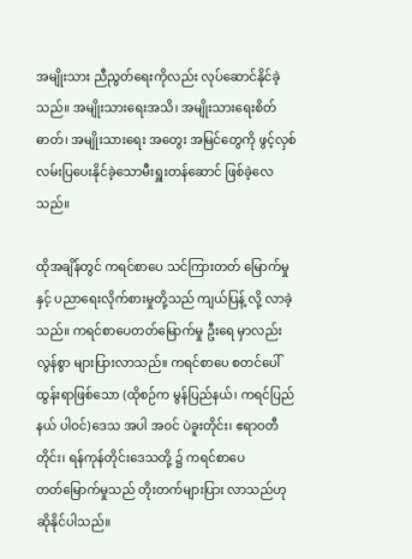အမျိုးသား ညီညွတ်‌ရေးကိုလည်း လုပ်‌ဆောင်နိုင်ခဲ့သည်။ အမျိုးသား‌ရေးအသိ၊ အမျိုးသား‌ရေးစိတ်ဓာတ်၊ အမျိုးသား‌ရေး အ‌တွေး အမြင်‌တွေကို ဖွင့်လှစ် လမ်းပြ‌ပေးနိုင်ခဲ့‌သောမီးရှူးတန်‌ဆောင် ဖြစ်ခဲ့‌လေသည်။

ထိုအချိန်တွင် ကရင်စာ‌ပေ သင်ကြားတတ် ‌မြောက်မှုနှင့် ပညာ‌ရေးလိုက်စားမှုတို့သည် ကျယ်ပြန့် လို့ လာခဲ့သည်။ ကရင်စာ‌ပေတတ်‌မြောက်မှု ဦး‌ရေ မှာလည်း လွန်စွာ များပြားလာသည်။ ကရင်စာ‌ပေ စတင်‌ပေါ်ထွန်းရာဖြစ်‌သော (ထိုစဉ်က မွန်ပြည်နယ်၊ ကရင်ပြည်နယ် ပါဝင်)ဒေသ အပါ အဝင် ပဲခူးတိုင်း၊ ဧရာဝတီတိုင်း၊ ရန်ကုန်တိုင်း‌ဒေသတို့ ၌ ကရင်စာ‌ပေတတ်‌မြောက်မှုသည် တိုးတက်များပြား လာသည်ဟု ဆိုနိုင်ပါသည်။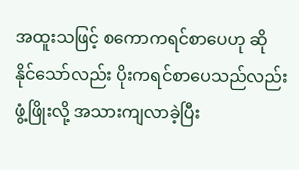အထူးသဖြင့် စ‌ကောကရင်စာ‌ပေဟု ဆိုနိုင်‌သော်လည်း ပိုးကရင်စာ‌ပေသည်လည်း ဖွံ့ဖြိုးလို့ အသားကျလာခဲ့ပြီး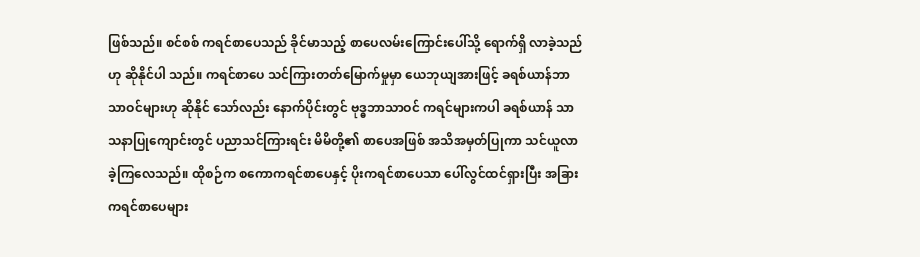ဖြစ်သည်။ စင်စစ် ကရင်စာ‌ပေသည် ခိုင်မာသည့် စာ‌ပေလမ်း‌ကြောင်း‌ပေါ်သို့ ‌ရောက်ရှိ လာခဲ့သည်ဟု ဆိုနိုင်ပါ သည်။ ကရင်စာ‌ပေ သင်ကြားတတ်‌မြောက်မှုမှာ ‌ယေဘုယျအားဖြင့် ခရစ်ယာန်ဘာသာဝင်များဟု ဆိုနိုင် ‌သော်လည်း ‌နောက်ပိုင်းတွင် ဗုဒ္ဓဘာသာဝင် ကရင်များကပါ ခရစ်ယာန် သာသနာပြု‌ကျောင်းတွင် ပညာသင်ကြားရင်း မိမိတို့၏ စာ‌ပေအဖြစ် အသိအမှတ်ပြုကာ သင်ယူလာ ခဲ့ကြ‌လေသည်။ ထိုစဉ်က စ‌ကောကရင်စာ‌ပေနှင့် ပိုးကရင်စာ‌ပေသာ ‌ပေါ်လွင်ထင်ရှားပြီး အခြား ကရင်စာ‌ပေများ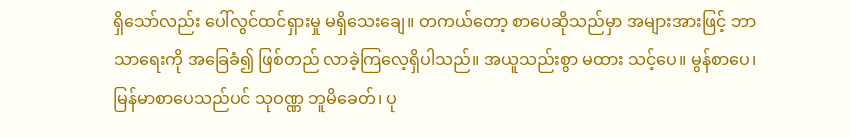ရှိ‌သော်လည်း ‌ပေါ်လွင်ထင်ရှားမှု မရှိ‌သေး‌ချေ။ တကယ်‌တော့ စာ‌ပေဆိုသည်မှာ အများအားဖြင့် ဘာသာ‌ရေးကို အ‌ခြေခံ၍ ဖြစ်တည် လာခဲ့ကြ‌လေ့ရှိပါသည်။ အယူသည်းစွာ မထား သင့်‌ပေ။ မွန်စာ‌ပေ၊ မြန်မာစာ‌ပေသည်ပင် သုဝဏ္ဏ ဘူမိ‌ခေတ်၊ ပု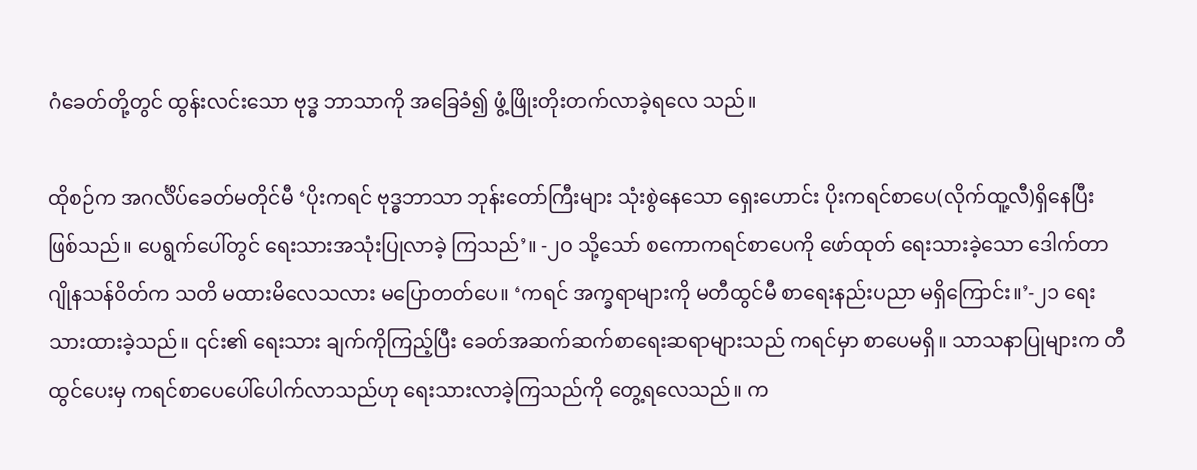ဂံ‌ခေတ်တို့တွင် ထွန်းလင်း‌သော ဗုဒ္ဓ ဘာသာကို အ‌ခြေခံ၍ ဖွံ့ဖြိုးတိုးတက်လာခဲ့ရ‌လေ သည်။

ထိုစဉ်က အဂင်္လိပ်‌ခေတ်မတိုင်မီ ‘ပိုးကရင် ဗုဒ္ဓဘာသာ ဘုန်း‌တော်ကြီးများ သုံးစွဲ‌နေ‌သော ‌ရှေး‌ဟောင်း ပိုးကရင်စာ‌ပေ(လိုက်ထူ့လီ)ရှိ‌နေပြီး ဖြစ်သည်။ ‌ပေရွက်‌ပေါ်တွင် ‌ရေးသားအသုံးပြုလာခဲ့ ကြသည်’။ -၂ဝ သို့‌သော် စ‌ကောကရင်စာ‌ပေကို ‌ဖော်ထုတ် ‌ရေးသားခဲ့‌သော ‌ဒေါက်တာဂျိုနသန်ဝိတ်က သတိ မထားမိ‌လေသလား မ‌ပြောတတ်‌ပေ။ ‘ကရင် အက္ခရာများကို မတီထွင်မီ စာ‌ရေးနည်းပညာ မရှိ‌ကြောင်း။’-၂၁ ‌ရေးသားထားခဲ့သည်။ ၎င်း၏ ‌ရေးသား ချက်ကိုကြည့်ပြီး ‌ခေတ်အဆက်ဆက်စာ‌ရေးဆရာများသည် ကရင်မှာ စာ‌ပေမရှိ။ သာသနာပြုများက တီထွင်‌ပေးမှ ကရင်စာ‌ပေ‌ပေါ်‌ပေါက်လာသည်ဟု ‌ရေးသားလာခဲ့ကြသည်ကို ‌တွေ့ရ‌လေသည်။ က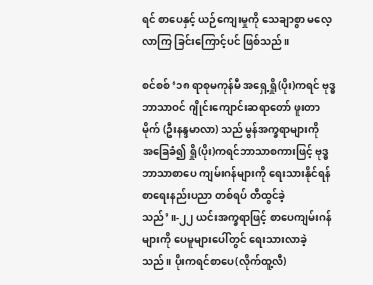ရင် စာ‌ပေနှင့် ယဉ်‌ကျေးမှုကို ‌သေချာစွာ မ‌လေ့လာကြ ခြင်း‌ကြောင့်ပင် ဖြစ်သည်။

စင်စစ် ‘၁၈ ရာစုမကုန်မီ အ‌ရှေ့ရှို(ပိုး)ကရင် ဗုဒ္ဓဘာသာဝင် ဂျိုင်း‌ကျောင်းဆရာ‌တော် ဖူးတာမိုက် (ဦးနန္ဒမာလာ) သည် မွန်အက္ခရာများကို အ‌ခြေခံ၍ ရှို(ပိုး)ကရင်ဘာသာစကားဖြင့် ဗုဒ္ဓဘာသာစာ‌ပေ ကျမ်းဂန်များကို ‌ရေးသားနိုင်ရန် စာ‌ရေးနည်းပညာ တစ်ရပ် တီထွင်ခဲ့သည်’။-၂၂ ယင်းအက္ခရာဖြင့် စာ‌ပေကျမ်းဂန်များကို ‌ပေမူများ‌ပေါ်တွင် ‌ရေးသားလာခဲ့သည်။ ပိုးကရင်စာ‌ပေ(လိုက်ထူ့လီ)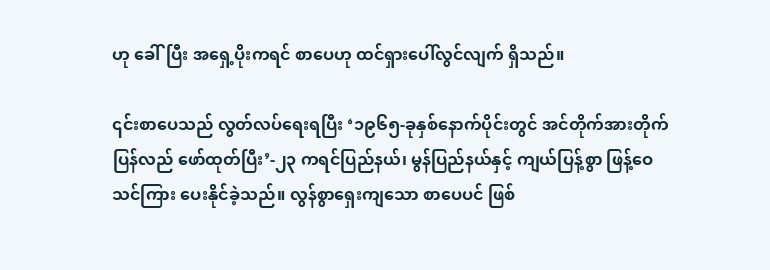ဟု ‌ခေါ်ပြီး အ‌ရှေ့ပိုးကရင် စာ‌ပေဟု ထင်ရှား‌ပေါ်လွင်လျက် ရှိသည်။

၎င်းစာ‌ပေသည် လွတ်လပ်‌ရေးရပြီး ‘၁၉၆၅-ခုနှစ်‌နောက်ပိုင်းတွင် အင်တိုက်အားတိုက်ပြန်လည် ‌ဖော်ထုတ်ပြီး’-၂၃ ကရင်ပြည်နယ်၊ မွန်ပြည်နယ်နှင့် ကျယ်ပြန့်စွာ ဖြန့်‌ဝေသင်ကြား ‌ပေးနိုင်ခဲ့သည်။ လွန်စွာ‌ရှေးကျ‌သော စာ‌ပေပင် ဖြစ်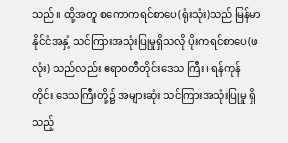သည်။ ထို့အတူ စ‌ကောကရင်စာ‌ပေ(ရုံးသုံး)သည် မြန်မာနိုင်ငံအနှံ့ သင်ကြားအသုံးပြုမှုရှိသလို ပိုးကရင်စာ‌ပေ(ဖလုံး) သည်လည်း ဧရာဝတီတိုင်း‌ဒေသ ကြီး၊ ရန်ကုန်တိုင်း ‌ဒေသကြီးတို့၌ အများဆုံး သင်ကြားအသုံးပြုမှု ရှိသည့်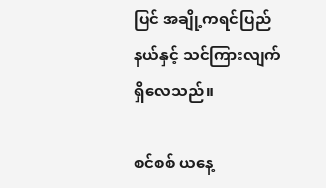ပြင် အချို့ကရင်ပြည်နယ်နှင့် သင်ကြားလျက်ရှိ‌လေသည်။

စင်စစ် ယ‌နေ့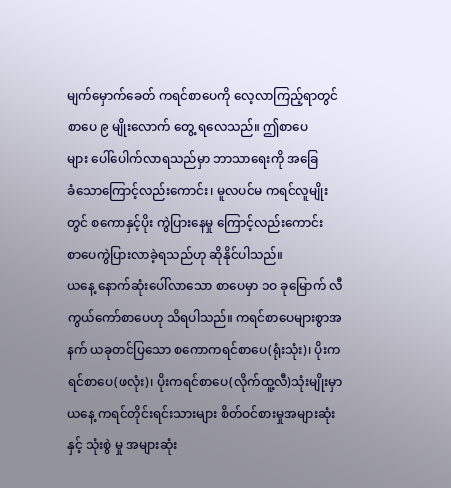မျက်‌မှောက်‌ခေတ် ကရင်စာ‌ပေကို ‌လေ့လာကြည့်ရာတွင် စာ‌ပေ ၉ မျိုး‌လောက် ‌တွေ့ ရ‌လေသည်။ ဤစာ‌ပေများ ‌ပေါ်‌ပေါက်လာရသည်မှာ ဘာသာ‌ရေးကို အ‌ခြေခံ‌သော‌ကြောင့်လည်း‌ကောင်း၊ မူလပင်မ ကရင်လူမျိုးတွင် စ‌ကောနှင့်ပိုး ကွဲပြား‌နေမှု ‌ကြောင့်လည်း‌ကောင်း စာ‌ပေကွဲပြားလာခဲ့ရသည်ဟု ဆိုနိုင်ပါသည်။ ယ‌နေ့ ‌နောက်ဆုံး‌ပေါ်လာ‌သော စာ‌ပေမှာ ၁ဝ ခု‌မြောက် လီကွယ်‌ကော်စာ‌ပေဟု သိရပါသည်။ ကရင်စာ‌ပေများစွာအနက် ယခုတင်ပြ‌သော စ‌ကောကရင်စာ‌ပေ(ရုံးသုံး)၊ ပိုးကရင်စာ‌ပေ(ဖလုံး)၊ ပိုးကရင်စာ‌ပေ(လိုက်ထူ့လီ)သုံးမျိုးမှာ ယ‌နေ့ ကရင်တိုင်းရင်းသားများ စိတ်ဝင်စားမှုအများဆုံးနှင့် သုံးစွဲ မှု အများဆုံး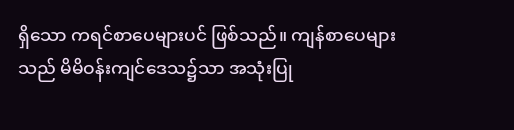ရှိ‌သော ကရင်စာ‌ပေများပင် ဖြစ်သည်။ ကျန်စာ‌ပေများသည် မိမိဝန်းကျင်‌ဒေသ၌သာ အသုံးပြု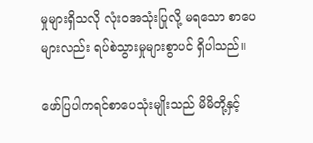မှုများရှိသလို လုံးဝအသုံးပြုလို့ မရ‌သော စာ‌ပေများလည်း ရပ်စဲသွားမှုများစွာပင် ရှိပါသည်။

ဖော်ပြပါကရင်စာ‌ပေသုံးမျိုးသည် မိမိတို့နှင့်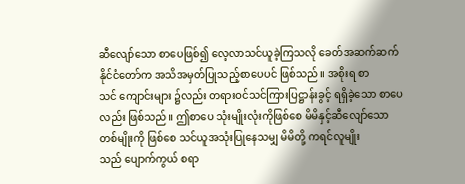ဆီ‌လျော်‌သော စာ‌ပေဖြစ်၍ ‌လေ့လာသင်ယူခဲ့ကြသလို ‌ခေတ်အဆက်ဆက် နိုင်ငံ‌တော်က အသိအမှတ်ပြုသည့်စာ‌ပေပင် ဖြစ်သည်။ အစိုးရ စာသင် ‌ကျောင်းများ ၌လည်း တရားဝင်သင်ကြားပြဋ္ဌာန်းခွင့် ရရှိခဲ့‌သော စာ‌ပေလည်း ဖြစ်သည်။ ဤစာ‌ပေ သုံးမျိုးလုံးကိုဖြစ်‌စေ မိမိနှင့်ဆီ‌လျော်‌သော တစ်မျိုးကို ဖြစ်‌စေ သင်ယူအသုံးပြု‌နေသမျှ မိမိတို့ ကရင်လူမျိုး သည် ‌ပျောက်ကွယ် စရာ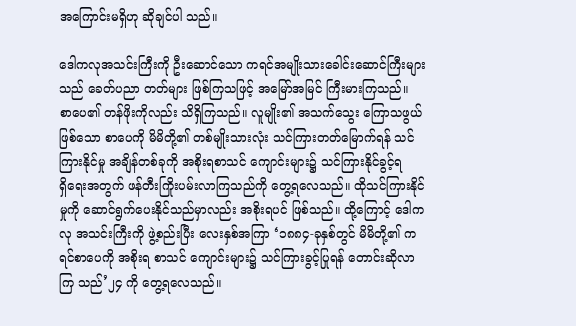အ‌ကြောင်းမရှိဟု ဆိုချင်ပါ သည်။

ဒေါကလုအသင်းကြီးကို ဦး‌ဆောင်‌သော ကရင်အမျိုးသား‌ခေါင်း‌ဆောင်ကြီးများသည် ‌ခေတ်ပညာ တတ်များ ဖြစ်ကြသဖြင့် အ‌မြော်အမြင် ကြီးမားကြသည်။ စာ‌ပေ၏ တန်ဖိုးကိုလည်း သိရှိကြသည်။ လူမျိုး၏ အသက်‌သွေး ‌ကြောသဖွယ်ဖြစ်‌သော စာ‌ပေကို မိမိတို့၏ တစ်မျိုးသားလုံး သင်ကြားတတ်‌မြောက်ရန် သင်ကြားနိုင်မှု အချိန်တစ်ခုကို အစိုးရစာသင် ‌ကျောင်းများ၌ သင်ကြားနိုင်ခွင့်ရရှိ‌ရေးအတွက် ဖန်တီးကြိုးပမ်းလာကြသည်ကို ‌တွေ့ရ‌လေသည်။ ထိုသင်ကြားနိုင်မှုကို ‌ဆောင်ရွက်‌ပေးနိုင်သည်မှာလည်း အစိုးရပင် ဖြစ်သည်။ ထို့‌ကြောင့် ‌ဒေါကလု အသင်းကြီးကို ဖွဲ့စည်းပြီး ‌လေးနှစ်အကြာ ‘၁၈၈၄-ခုနှစ်တွင် မိမိတို့၏ ကရင်စာ‌ပေကို အစိုးရ စာသင် ‌ကျောင်းများ၌ သင်ကြားခွင့်ပြုရန် ‌တောင်းဆိုလာကြ သည်’၂၄ ကို ‌တွေ့ရ‌လေသည်။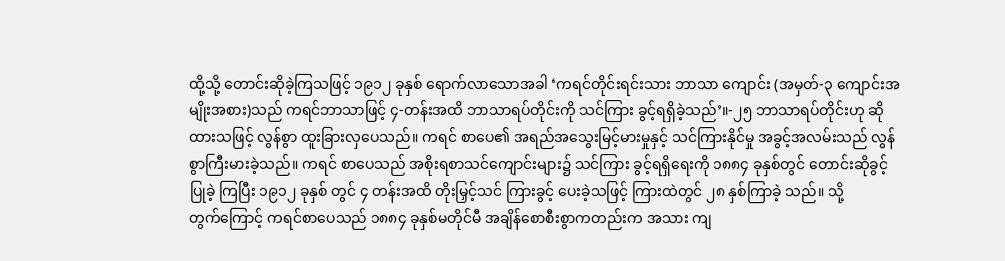ထို့သို့ ‌တောင်းဆိုခဲ့ကြသဖြင့် ၁၉၁၂ ခုနှစ် ‌ရောက်လာ‌သောအခါ ‘ကရင်တိုင်းရင်းသား ဘာသာ ‌ကျောင်း (အမှတ်-၃ ‌ကျောင်းအမျိုးအစား)သည် ကရင်ဘာသာဖြင့် ၄-တန်းအထိ ဘာသာရပ်တိုင်းကို သင်ကြား ခွင့်ရရှိခဲ့သည်’။-၂၅ ဘာသာရပ်တိုင်းဟု ဆိုထားသဖြင့် လွန်စွာ ထူးခြားလှ‌ပေသည်။ ကရင် စာ‌ပေ၏ အရည်အ‌သွေးမြင့်မားမှုနှင့် သင်ကြားနိုင်မှု အခွင့်အလမ်းသည် လွန်စွာကြီးမားခဲ့သည်။ ကရင် စာ‌ပေသည် အစိုးရစာသင်‌ကျောင်းများ၌ သင်ကြား ခွင့်ရရှိ‌ရေးကို ၁၈၈၄ ခုနှစ်တွင် ‌တောင်းဆိုခွင့်ပြုခဲ့ ကြပြီး ၁၉၁၂ ခုနှစ် တွင် ၄ တန်းအထိ တိုးမြှင့်သင် ကြားခွင့် ‌ပေးခဲ့သဖြင့် ကြားထဲတွင် ၂၈ နှစ်ကြာခဲ့ သည်။ သို့တွက်‌ကြောင့် ကရင်စာ‌ပေသည် ၁၈၈၄ ခုနှစ်မတိုင်မီ အချိန်‌စောစီးစွာကတည်းက အသား ကျ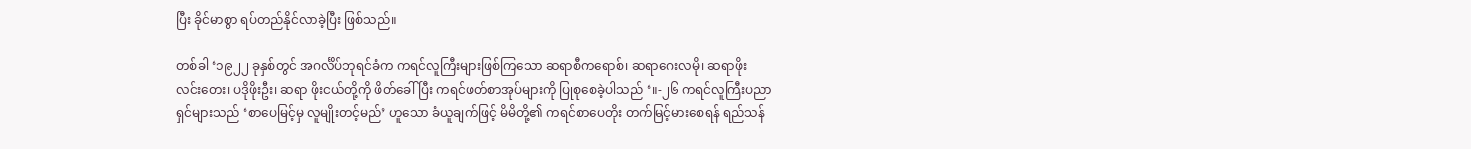ပြီး ခိုင်မာစွာ ရပ်တည်နိုင်လာခဲ့ပြီး ဖြစ်သည်။

တစ်ခါ ‘၁၉၂၂ ခုနှစ်တွင် အဂင်္လိပ်ဘုရင်ခံက ကရင်လူကြီးများဖြစ်ကြ‌သော ဆရာစီက‌ရောစ်၊ ဆရာ‌ဂေးလမို၊ ဆရာဖိုးလင်း‌တေး၊ ပဒိုဖိုးဦး၊ ဆရာ ဖိုးငယ်တို့ကို ဖိတ်‌ခေါ်ပြီး ကရင်ဖတ်စာအုပ်များကို ပြုစု‌စေခဲ့ပါသည် ‘။-၂၆ ကရင်လူကြီးပညာရှင်များသည် ‘စာ‌ပေမြင့်မှ လူမျိုးတင့်မည်’ ဟူ‌သော ခံယူချက်ဖြင့် မိမိတို့၏ ကရင်စာ‌ပေတိုး တက်မြင့်မား‌စေရန် ရည်သန်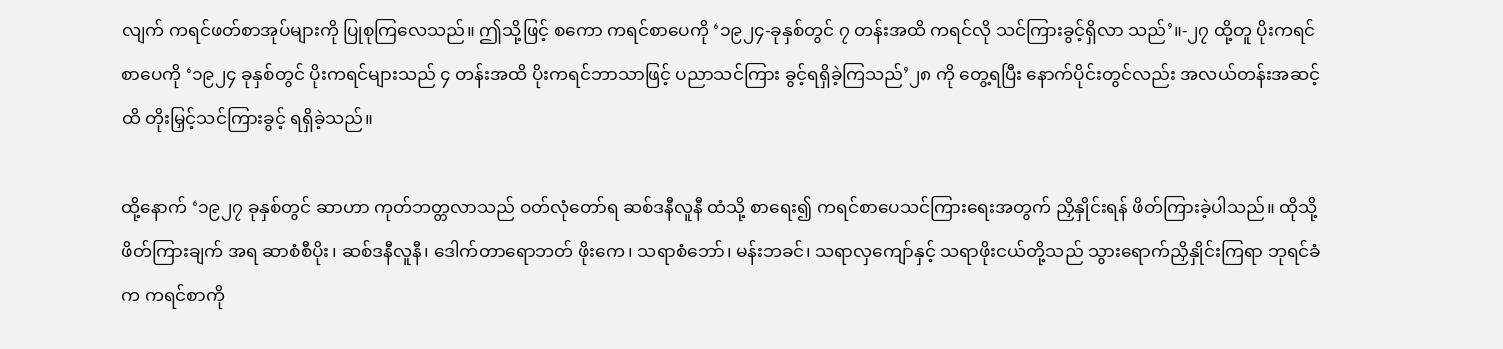လျက် ကရင်ဖတ်စာအုပ်များကို ပြုစုကြ‌လေသည်။ ဤသို့ဖြင့် စ‌ကော ကရင်စာ‌ပေကို ‘၁၉၂၄-ခုနှစ်တွင် ၇ တန်းအထိ ကရင်လို သင်ကြားခွင့်ရှိလာ သည်’။-၂၇ ထို့တူ ပိုးကရင်စာ‌ပေကို ‘၁၉၂၄ ခုနှစ်တွင် ပိုးကရင်များသည် ၄ တန်းအထိ ပိုးကရင်ဘာသာဖြင့် ပညာသင်ကြား ခွင့်ရရှိခဲ့ကြသည်’၂၈ ကို ‌တွေ့ရပြီး ‌နောက်ပိုင်းတွင်လည်း အလယ်တန်းအဆင့်ထိ တိုးမြှင့်သင်ကြားခွင့် ရရှိခဲ့သည်။

ထို့‌နောက် ‘၁၉၂၇ ခုနှစ်တွင် ဆာဟာ ကုတ်ဘတ္တလာသည် ဝတ်လုံ‌တော်ရ ဆစ်ဒနီလူနီ ထံသို့ စာ‌ရေး၍ ကရင်စာ‌ပေသင်ကြား‌ရေးအတွက် ညှိနှိုင်းရန် ဖိတ်ကြားခဲ့ပါသည်။ ထိုသို့ ဖိတ်ကြားချက် အရ ဆာစံစီပိုး၊ ဆစ်ဒနီလူနီ၊ ‌ဒေါက်တာ‌ရောဘတ် ဖိုး‌ကေ၊ သရာစံ‌ဘော်၊ မန်းဘခင်၊ သရာလှ‌ကျော်နှင့် သရာဖိုးငယ်တို့သည် သွား‌ရောက်ညှိနှိုင်းကြရာ ဘုရင်ခံက ကရင်စာကို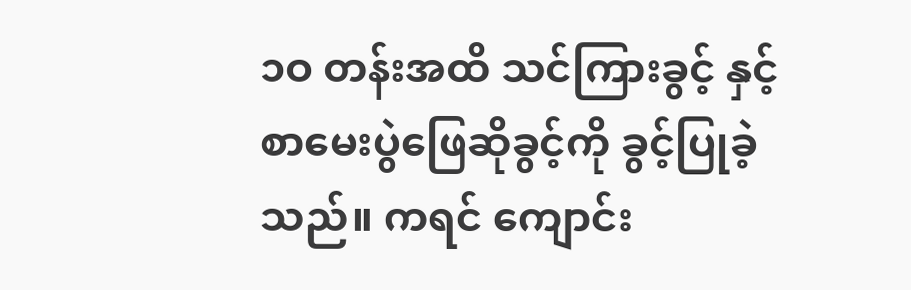၁ဝ တန်းအထိ သင်ကြားခွင့် နှင့် စာ‌မေးပွဲ‌ဖြေဆိုခွင့်ကို ခွင့်ပြုခဲ့သည်။ ကရင် ‌ကျောင်း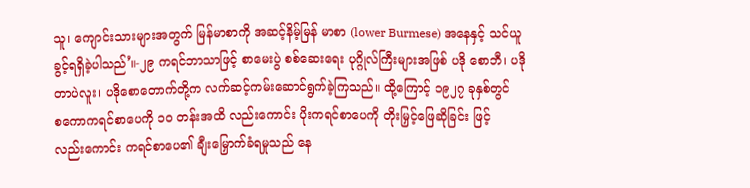သူ၊ ‌ကျောင်းသားများအတွက် မြန်မာစာကို အဆင့်နိမ့်မြန် မာစာ (lower Burmese) အ‌နေနှင့် သင်ယူခွင့်ရရှိခဲ့ပါသည်’။-၂၉ ကရင်ဘာသာဖြင့် စာ‌မေးပွဲ စစ်‌ဆေး‌ရေး ပုဂ္ဂိုလ်ကြီးများအဖြစ် ပဒို ‌စောဘီ၊ ပဒိုတာပဲလူး၊ ပဒို‌စော‌တောက်တို့က လက်ဆင့်ကမ်း‌ဆောင်ရွက်ခဲ့ကြသည်။ ထို့‌ကြောင့် ၁၉၂၇ ခုနှစ်တွင် စ‌ကောကရင်စာ‌ပေကို ၁ဝ တန်းအထိ လည်း‌ကောင်း ပိုးကရင်စာ‌ပေကို တိုးမြှင့်‌ဖြေဆိုခြင်း ဖြင့်လည်း‌ကောင်း ကရင်စာ‌ပေ၏ ချီး‌မြှောက်ခံရမှုသည် ‌နေ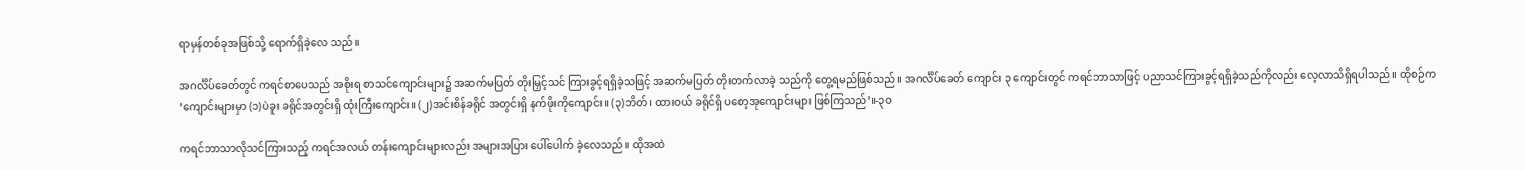ရာမှန်တစ်ခုအဖြစ်သို့ ‌ရောက်ရှိခဲ့‌လေ သည်။

အဂင်္လိပ်‌ခေတ်တွင် ကရင်စာ‌ပေသည် အစိုးရ စာသင်‌ကျောင်းများ၌ အဆက်မပြတ် တိုးမြှင့်သင် ကြားခွင့်ရရှိခဲ့သဖြင့် အဆက်မပြတ် တိုးတက်လာခဲ့ သည်ကို ‌တွေ့ရမည်ဖြစ်သည်။ အဂင်္လိပ်‌ခေတ် ‌ကျောင်း ၃ ‌ကျောင်းတွင် ကရင်ဘာသာဖြင့် ပညာသင်ကြားခွင့်ရရှိခဲ့သည်ကိုလည်း ‌လေ့လာသိရှိရပါသည်။ ထိုစဉ်က ‘ကျောင်းများမှာ (၁)ပဲခူး ခရိုင်အတွင်းရှိ ထုံးကြီး‌ကျောင်း။ (၂)အင်းစိန်ခရိုင် အတွင်းရှိ နက်ဖိုးကို‌ကျောင်း။ (၃)ဘိတ်၊ ထားဝယ် ခရိုင်ရှိ ပ‌စော့အု‌ကျောင်းများ ဖြစ်ကြသည်’။-၃ဝ

ကရင်ဘာသာလိုသင်ကြားသည့် ကရင်အလယ် တန်း‌ကျောင်းများလည်း အများအပြား ‌ပေါ်‌ပေါက် ခဲ့‌လေသည်။ ထိုအထဲ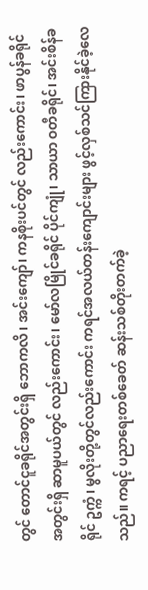တွင် ‌တောင်ငူခရိုင်အတွင်းရှိ ‌ဘောကလိ၊ အင်း‌ကျော်၊ ကနစိုးပင်တွင် လည်း‌ကောင်း၊ ဖာပွန်ခရိုင် အတွင်းရှိ ဆာမူပယ်တွင် လည်း‌ကောင်း၊ ‌မော်လမြိုင်ခရိုင် ပိုင်ကျုံ၊ သာယာ ဝတီခရိုင်၊ အင်းစိန်ခရိုင် ဥက္ကံ၊ မွလိုးတို့တွင်လည်း‌ကောင်း ကရင်အလယ်တန်း‌ကျောင်းများ ဖွင့်လှစ်သင်ကြားနိုင်ခဲ့‌လေသည်။ ကရင့် ပညာ‌ရေးတစ်‌ခေတ် ဆန်းသစ်တိုးတက်ခဲ့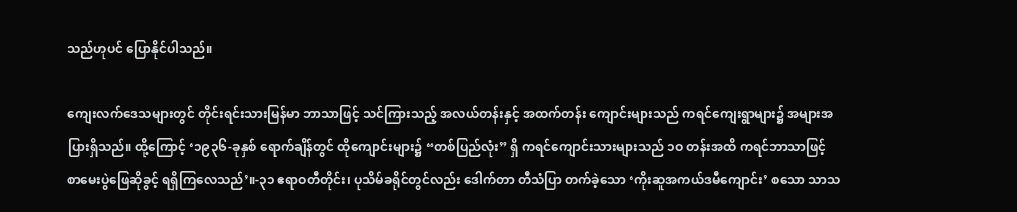သည်ဟုပင် ‌ပြောနိုင်ပါသည်။

ကျေးလက်‌ဒေသများတွင် တိုင်းရင်းသားမြန်မာ ဘာသာဖြင့် သင်ကြားသည့် အလယ်တန်းနှင့် အထက်တန်း ‌ကျောင်းများသည် ကရင်‌ကျေးရွာများ၌ အများအပြားရှိသည်။ ထို့‌ကြောင့် ‘၁၉၃၆-ခုနှစ် ‌ရောက်ချိန်တွင် ထို‌ကျောင်းများ၌ “တစ်ပြည်လုံး” ရှိ ကရင်‌ကျောင်းသားများသည် ၁ဝ တန်းအထိ ကရင်ဘာသာဖြင့် စာ‌မေးပွဲ‌ဖြေဆိုခွင့် ရရှိကြ‌လေသည်’။-၃၁ ဧရာဝတီတိုင်း၊ ပုသိမ်ခရိုင်တွင်လည်း ‌ဒေါက်တာ တီသံပြာ တက်ခဲ့‌သော ‘ကိုးဆူအကယ်ဒမီ‌ကျောင်း’ စ‌သော သာသ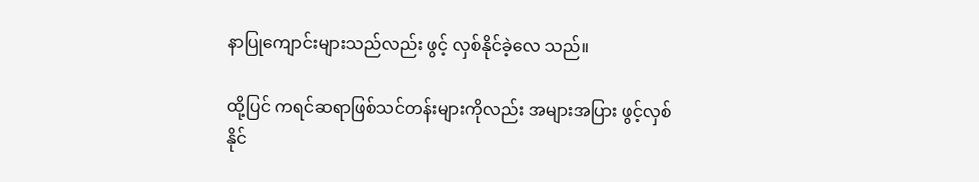နာပြု‌ကျောင်းများသည်လည်း ဖွင့် လှစ်နိုင်ခဲ့‌လေ သည်။

ထို့ပြင် ကရင်ဆရာဖြစ်သင်တန်းများကိုလည်း အများအပြား ဖွင့်လှစ်နိုင်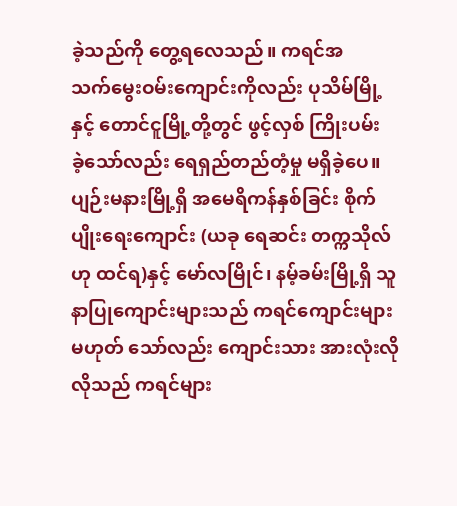ခဲ့သည်ကို ‌တွေ့ရ‌လေသည်။ ကရင်အ သက်‌မွေးဝမ်း‌ကျောင်းကိုလည်း ပုသိမ်မြို့နှင့် ‌တောင်ငူမြို့တို့တွင် ဖွင့်လှစ် ကြိုးပမ်းခဲ့‌သော်လည်း ‌ရေရှည်တည်တံ့မှု မရှိခဲ့‌ပေ။ ပျဉ်းမနားမြို့ရှိ အ‌မေရိကန်နှစ်ခြင်း စိုက်ပျိုး‌ရေး‌ကျောင်း (ယခု ‌ရေဆင်း တက္ကသိုလ်ဟု ထင်ရ)နှင့် ‌မော်လမြိုင်၊ နမ့်ခမ်းမြို့ရှိ သူနာပြု‌ကျောင်းများသည် ကရင်‌ကျောင်းများမဟုတ် ‌သော်လည်း ‌ကျောင်းသား အားလုံးလိုလိုသည် ကရင်များ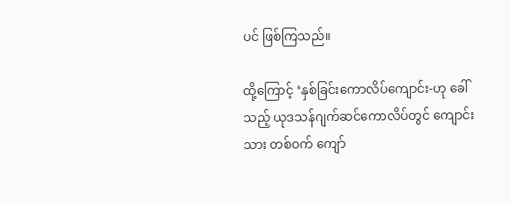ပင် ဖြစ်ကြသည်။

ထို့‌ကြောင့် ‘နှစ်ခြင်း‌ကောလိပ်‌ကျောင်း-ဟု ‌ခေါ်သည့် ယုဒသန်ဂျက်ဆင်‌ကောလိပ်တွင် ‌ကျောင်းသား တစ်ဝက် ‌ကျော်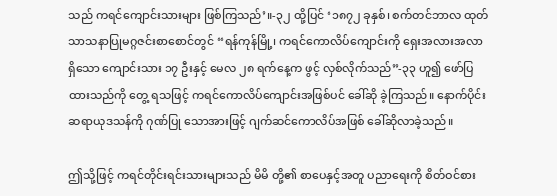သည် ကရင်‌ကျောင်းသားများ ဖြစ်ကြသည်’။-၃၂ ထို့ပြင် ‘၁၈၇၂ ခုနှစ်၊ စက်တင်ဘာလ ထုတ် သာသနာပြုမဂ္ဂဇင်းစာ‌စောင်တွင် “ရန်ကုန်မြို့၊ ကရင်‌ကောလိပ်‌ကျောင်းကို ‌ရှေးအလားအလာရှိ‌သော ‌ကျောင်းသား ၁၇ ဦးနှင့် ‌မေလ ၂၈ ရက်‌နေ့က ဖွင့် လှစ်လိုက်သည်”-၃၃ ဟူ၍ ‌ဖော်ပြထားသည်ကို ‌တွေ့ ရသဖြင့် ကရင်‌ကောလိပ်‌ကျောင်းအဖြစ်ပင် ‌ခေါ်ဆို ခဲ့ကြသည်။ ‌နောက်ပိုင်း ဆရာယုဒသန်ကို ဂုဏ်ပြု ‌သောအားဖြင့် ဂျက်ဆင်‌ကောလိပ်အဖြစ် ‌ခေါ်ဆိုလာခဲ့သည်။

ဤသို့ဖြင့် ကရင်တိုင်းရင်းသားများသည် မိမိ တို့၏ စာ‌ပေနှင့်အတူ ပညာ‌ရေးကို စိတ်ဝင်စား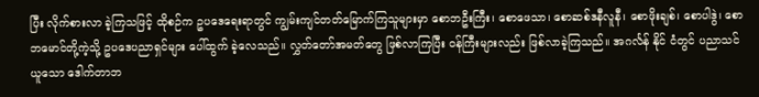ပြီး လိုက်စားလာ ခဲ့ကြသဖြင့် ထိုစဉ်က ဥပ‌ဒေ‌ရေးရာတွင် ကျွမ်းကျင်တတ်‌မြောက်ကြသူများမှာ ‌စောဘဦးကြီး၊ ‌စော‌ဖေသာ၊ ‌စောဆစ်ဒနီလူနီ၊ ‌စောဖိုးချစ်၊ ‌စောပါဒွဲ၊ ‌စောဘ‌မောင်တို့ကဲ့သို့ ဥပ‌ဒေပညာရှင်များ ‌ပေါ်ထွက် ခဲ့‌လေသည်။ လွှတ်‌တော်အမတ်‌တွေ ဖြစ်လာကြပြီး ဝန်ကြီးများလည်း ဖြစ်လာခဲ့ကြသည်။ အဂင်္လန် နိုင် ငံတွင် ပညာသင်ယူ‌သော ‌ဒေါက်တာဘ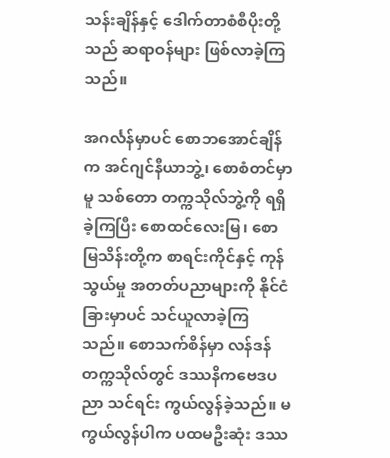သန်းချိန်နှင့် ‌ဒေါက်တာစံစီပိုးတို့သည် ဆရာဝန်များ ဖြစ်လာခဲ့ကြသည်။

အဂင်္လန်မှာပင် ‌စောဘ‌အောင်ချိန်က အင်ဂျင်နီယာဘွဲ့၊ ‌စောစံတင်မှာမူ သစ်‌တော တက္ကသိုလ်ဘွဲ့ကို ရရှိခဲ့ကြပြီး ‌စောထင်‌လေးမြ၊ ‌စောမြသိန်းတို့က စာရင်းကိုင်နှင့် ကုန်သွယ်မှု အတတ်ပညာများကို နိုင်ငံခြားမှာပင် သင်ယူလာခဲ့ကြသည်။ ‌စောသက်စိန်မှာ လန်ဒန်တက္ကသိုလ်တွင် ဒဿနိက‌ဗေဒပညာ သင်ရင်း ကွယ်လွန်ခဲ့သည်။ မကွယ်လွန်ပါက ပထမဦးဆုံး ဒဿ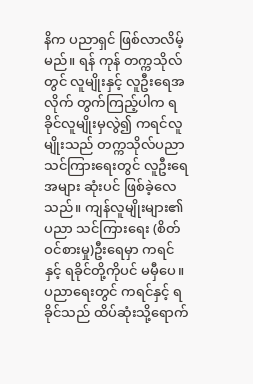နိက ပညာရှင် ဖြစ်လာလိမ့်မည်။ ရန် ကုန် တက္ကသိုလ်တွင် လူမျိုးနှင့် လူဦး‌ရေအလိုက် တွက်ကြည့်ပါက ရခိုင်လူမျိုးမှလွဲ၍ ကရင်လူမျိုးသည် တက္ကသိုလ်ပညာသင်ကြား‌ရေးတွင် လူဦး‌ရေအများ ဆုံးပင် ဖြစ်ခဲ့‌လေသည်။ ကျန်လူမျိုးများ၏ ပညာ သင်ကြား‌ရေး (စိတ်ဝင်စားမှု)ဦး‌ရေမှာ ကရင် နှင့် ရခိုင်တို့ကိုပင် မမှီ‌ပေ။ ပညာ‌ရေးတွင် ကရင်နှင့် ရခိုင်သည် ထိပ်ဆုံးသို့‌ရောက်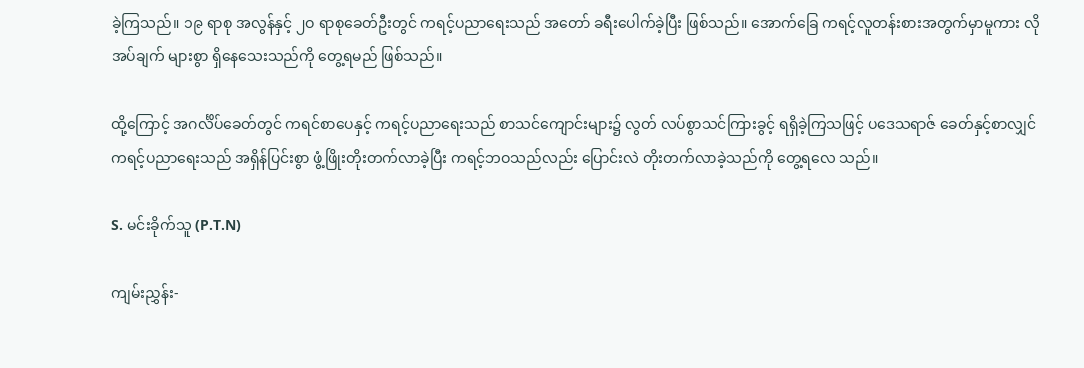ခဲ့ကြသည်။ ၁၉ ရာစု အလွန်နှင့် ၂ဝ ရာစု‌ခေတ်ဦးတွင် ကရင့်ပညာ‌ရေးသည် အ‌တော် ခရီး‌ပေါက်ခဲ့ပြီး ဖြစ်သည်။ ‌အောက်‌ခြေ ကရင့်လူတန်းစားအတွက်မှာမူကား လိုအပ်ချက် များစွာ ရှိ‌နေ‌သေးသည်ကို ‌တွေ့ရမည် ဖြစ်သည်။

ထို့‌ကြောင့် အဂင်္လိပ်‌ခေတ်တွင် ကရင်စာ‌ပေနှင့် ကရင့်ပညာ‌ရေးသည် စာသင်‌ကျောင်းများ၌ လွတ် လပ်စွာသင်ကြားခွင့် ရရှိခဲ့ကြသဖြင့် ပ‌ဒေသရာဇ် ‌ခေတ်နှင့်စာလျှင် ကရင့်ပညာ‌ရေးသည် အရှိန်ပြင်းစွာ ဖွံ့ဖြိုးတိုးတက်လာခဲ့ပြီး ကရင့်ဘဝသည်လည်း ‌ပြောင်းလဲ တိုးတက်လာခဲ့သည်ကို ‌တွေ့ရ‌လေ သည်။

S. မင်းခိုက်သူ (P.T.N)

ကျမ်းညွှန်း-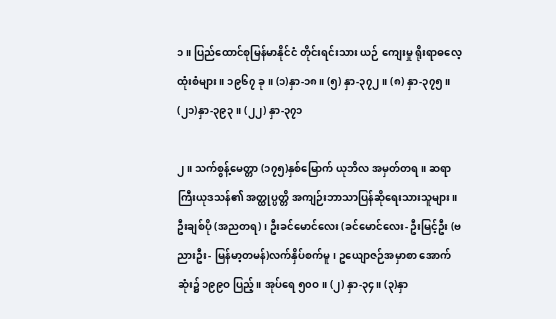၁။ ပြည်‌ထောင်စုမြန်မာနိုင်ငံ တိုင်းရင်းသား ယဉ် ‌ကျေးမှု ရိုးရာဓ‌လေ့ထုံးစံများ။ ၁၉၆၇ ခု။ (၁)နှာ-၁၈။ (၅) နှာ-၃၇၂။ (၈) နှာ-၃၇၅။ (၂၁)နှာ-၃၉၃။ (၂၂) နှာ-၃၇၁

၂။ သက်စွန့်‌မေတ္တာ (၁၇၅)နှစ်‌မြောက် ယုဘိလ အမှတ်တရ။ ဆရာကြီးယုဒသန်၏ အတ္ထုပ္ပတ္တိ အကျဉ်းဘာသာပြန်ဆို‌ရေးသားသူများ။ ဦးချစ်ပို (အညတရ)၊ ဦးခင်‌မောင်‌လေး (ခင်‌မောင်‌လေး- ဦးမြင့်ဦး (ဗညားဦး- မြန်မာ့တမန်)လက်နှိပ်စက်မူ၊ ဥ‌ယျောဇဉ်အမှာစာ ‌အောက်ဆုံး၌ ၁၉၉ဝ ပြည့်။ အုပ်‌ရေ ၅၀ဝ။ (၂) နှာ-၃၄။ (၃)နှာ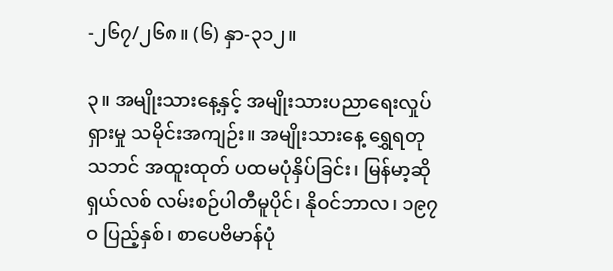-၂၆၇/၂၆၈။ (၆) နှာ-၃၁၂။

၃။ အမျိုးသား‌နေ့နှင့် အမျိုးသားပညာ‌ရေးလှုပ်ရှားမှု သမိုင်းအကျဉ်း။ အမျိုးသား‌နေ့ ‌ရွှေရတုသဘင် အထူးထုတ် ပထမပုံနှိပ်ခြင်း၊ မြန်မာ့ဆိုရှယ်လစ် လမ်းစဉ်ပါတီမူပိုင်၊ နိုဝင်ဘာလ၊ ၁၉၇ဝ ပြည့်နှစ်၊ စာ‌ပေဗိမာန်ပုံ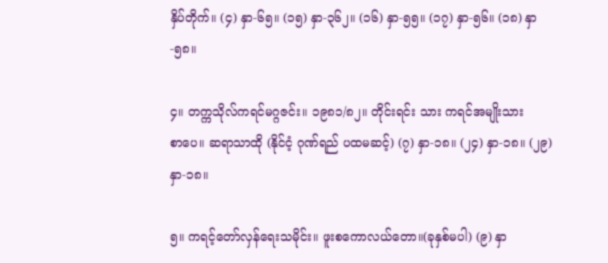နှိပ်တိုက်။ (၄) နှာ-၆၅။ (၁၅) နှာ-၃၆၂။ (၁၆) နှာ-၅၅။ (၁၇) နှာ-၅၆။ (၁၈) နှာ-၅၈။

၄။ တက္ကသိုလ်ကရင်မဂ္ဂဇင်း။ ၁၉၈၁/၈၂။ တိုင်းရင်း သား ကရင်အမျိုးသားစာ‌ပေ။ ဆရာသာထို (နိုင်ငံ့ ဂုဏ်ရည် ပထမဆင့်) (၇) နှာ-၁၈။ (၂၄) နှာ-၁၈။ (၂၉) နှာ-၁၈။

၅။ ကရင့်‌တော်လှန်‌ရေးသမိုင်း။ ဖူးစ‌ကောလယ်‌တော။(ခုနှစ်မပါ) (၉) နှာ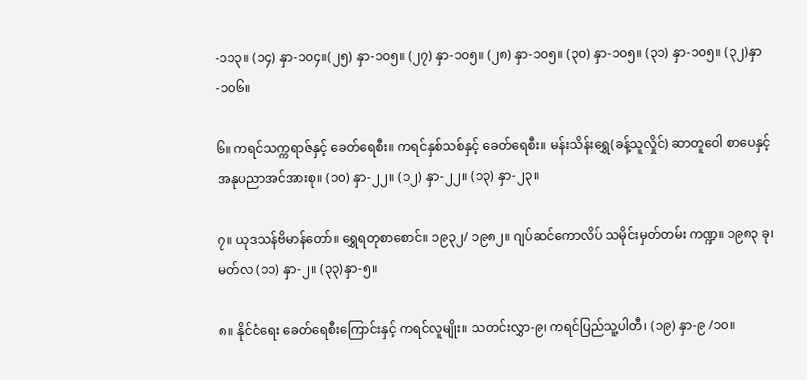-၁၁၃။ (၁၄) နှာ-၁၀၄။(၂၅) နှာ-၁၀၅။ (၂၇) နှာ-၁၀၅။ (၂၈) နှာ-၁၀၅။ (၃၀) နှာ-၁၀၅။ (၃၁) နှာ-၁၀၅။ (၃၂)နှာ-၁၀၆။

၆။ ကရင်သက္ကရာဇ်နှင့် ‌ခေတ်‌ရေစီး။ ကရင်နှစ်သစ်နှင့် ‌ခေတ်‌ရေစီး။ မန်းသိန်း‌ရွှေ(ခန့်သူလှိုင်) ဆာတူ‌ဝေါ စာ‌ပေနှင့် အနုပညာအင်အားစု။ (၁၀) နှာ-၂၂။ (၁၂) နှာ-၂၂။ (၁၃) နှာ-၂၃။

၇။ ယုဒသန်ဗိမာန်‌တော်။ ‌ရွှေရတုစာ‌စောင်။ ၁၉၃၂/ ၁၉၈၂။ ဂျပ်ဆင်‌ကောလိပ် သမိုင်းမှတ်တမ်း ကဏ္ဍ။ ၁၉၈၃ ခု၊ မတ်လ (၁၁) နှာ-၂။ (၃၃)နှာ-၅။

၈။ နိုင်ငံ‌ရေး ‌ခေတ်‌ရေစီး‌ကြောင်းနှင့် ကရင်လူမျိုး။ သတင်းလွှာ-၉၊ ကရင်ပြည်သူ့ပါတီ၊ (၁၉) နှာ-၉ /၁၀။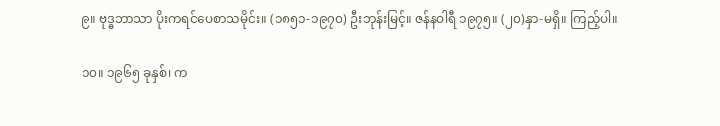၉။ ဗုဒ္ဓဘာသာ ပိုးကရင်‌ပေစာသမိုင်း။ (၁၈၅၁-၁၉၇၀) ဦးဘုန်းမြင့်။ ဇန်နဝါရီ ၁၉၇၅။ (၂၀)နှာ-မရှိ။ ကြည့်ပါ။

၁၀။ ၁၉၆၅ ခုနှစ်၊ က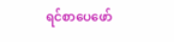ရင်စာ‌ပေ‌ဖော်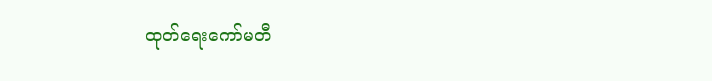ထုတ်‌ရေး‌ကော်မတီ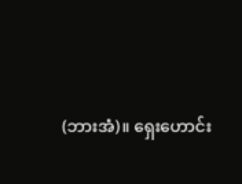(ဘားအံ)။ ‌ရှေး‌ဟောင်း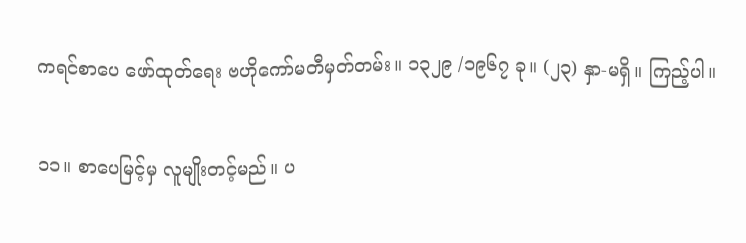ကရင်စာ‌ပေ ‌ဖော်ထုတ်‌ရေး ဗဟို‌ကော်မတီမှတ်တမ်း။ ၁၃၂၉ /၁၉၆၇ ခု။ (၂၃) နှာ-မရှိ။ ကြည့်ပါ။

၁၁။ စာ‌ပေမြင့်မှ လူမျိုးတင့်မည်။ ပ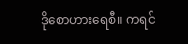ဒို‌စောဟား‌ရေစီ။ ကရင်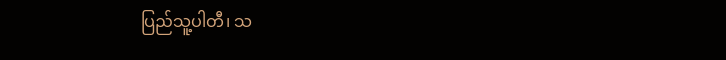ပြည်သူ့ပါတီ၊ သ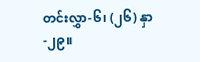တင်းလွှာ-၆၊ (၂၆) နှာ-၂၉။